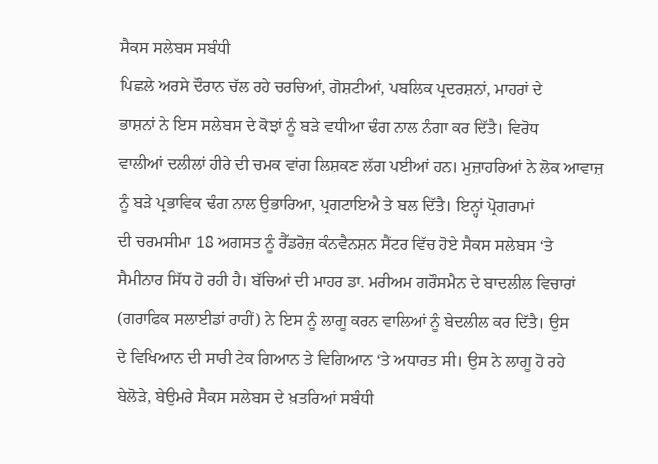ਸੈਕਸ ਸਲੇਬਸ ਸਬੰਧੀ
ਪਿਛਲੇ ਅਰਸੇ ਦੌਰਾਨ ਚੱਲ ਰਹੇ ਚਰਚਿਆਂ, ਗੋਸ਼ਟੀਆਂ, ਪਬਲਿਕ ਪ੍ਰਦਰਸ਼ਨਾਂ, ਮਾਹਰਾਂ ਦੇ
ਭਾਸ਼ਨਾਂ ਨੇ ਇਸ ਸਲੇਬਸ ਦੇ ਕੋਝਾਂ ਨੂੰ ਬੜੇ ਵਧੀਆ ਢੰਗ ਨਾਲ ਨੰਗਾ ਕਰ ਦਿੱਤੈ। ਵਿਰੋਧ
ਵਾਲੀਆਂ ਦਲੀਲਾਂ ਹੀਰੇ ਦੀ ਚਮਕ ਵਾਂਗ ਲਿਸ਼ਕਣ ਲੱਗ ਪਈਆਂ ਹਨ। ਮੁਜ਼ਾਹਰਿਆਂ ਨੇ ਲੋਕ ਆਵਾਜ਼
ਨੂੰ ਬੜੇ ਪ੍ਰਭਾਵਿਕ ਢੰਗ ਨਾਲ ਉਭਾਰਿਆ, ਪ੍ਰਗਟਾਇਐ ਤੇ ਬਲ ਦਿੱਤੈ। ਇਨ੍ਹਾਂ ਪ੍ਰੋਗਰਾਮਾਂ
ਦੀ ਚਰਮਸੀਮਾ 18 ਅਗਸਤ ਨੂੰ ਰੈੱਡਰੋਜ਼ ਕੰਨਵੈਨਸ਼ਨ ਸੈਂਟਰ ਵਿੱਚ ਹੋਏ ਸੈਕਸ ਸਲੇਬਸ ‘ਤੇ
ਸੈਮੀਨਾਰ ਸਿੱਧ ਹੋ ਰਹੀ ਹੈ। ਬੱਚਿਆਂ ਦੀ ਮਾਹਰ ਡਾ. ਮਰੀਅਮ ਗਰੌਸਮੈਨ ਦੇ ਬਾਦਲੀਲ ਵਿਚਾਰਾਂ
(ਗਰਾਫਿਕ ਸਲਾਈਡਾਂ ਰਾਹੀਂ) ਨੇ ਇਸ ਨੂੰ ਲਾਗੂ ਕਰਨ ਵਾਲਿਆਂ ਨੂੰ ਬੇਦਲੀਲ ਕਰ ਦਿੱਤੈ। ਉਸ
ਦੇ ਵਿਖਿਆਨ ਦੀ ਸਾਰੀ ਟੇਕ ਗਿਆਨ ਤੇ ਵਿਗਿਆਨ ‘ਤੇ ਅਧਾਰਤ ਸੀ। ਉਸ ਨੇ ਲਾਗੂ ਹੋ ਰਹੇ
ਬੇਲੋੜੇ, ਬੇਉਮਰੇ ਸੈਕਸ ਸਲੇਬਸ ਦੇ ਖ਼ਤਰਿਆਂ ਸਬੰਧੀ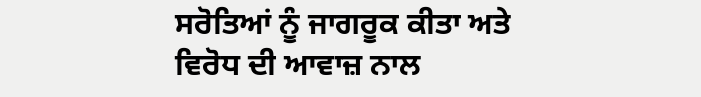ਸਰੋਤਿਆਂ ਨੂੰ ਜਾਗਰੂਕ ਕੀਤਾ ਅਤੇ
ਵਿਰੋਧ ਦੀ ਆਵਾਜ਼ ਨਾਲ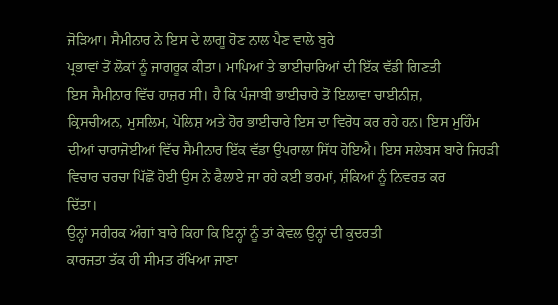ਜੋੜਿਆ। ਸੈਮੀਨਾਰ ਨੇ ਇਸ ਦੇ ਲਾਗੂ ਹੋਣ ਨਾਲ ਪੈਣ ਵਾਲੇ ਬੁਰੇ
ਪ੍ਰਭਾਵਾਂ ਤੋਂ ਲੋਕਾਂ ਨੂੰ ਜਾਗਰੂਕ ਕੀਤਾ। ਮਾਪਿਆਂ ਤੇ ਭਾਈਚਾਰਿਆਂ ਦੀ ਇੱਕ ਵੱਡੀ ਗਿਣਤੀ
ਇਸ ਸੈਮੀਨਾਰ ਵਿੱਚ ਹਾਜ਼ਰ ਸੀ। ਹੈ ਕਿ ਪੰਜਾਬੀ ਭਾਈਚਾਰੇ ਤੋਂ ਇਲਾਵਾ ਚਾਈਨੀਜ਼,
ਕ੍ਰਿਸਚੀਅਨ, ਮੁਸਲਿਮ, ਪੋਲਿਸ਼ ਅਤੇ ਹੋਰ ਭਾਈਚਾਰੇ ਇਸ ਦਾ ਵਿਰੋਧ ਕਰ ਰਹੇ ਹਨ। ਇਸ ਮੁਹਿੰਮ
ਦੀਆਂ ਚਾਰਾਜੋਈਆਂ ਵਿੱਚ ਸੈਮੀਨਾਰ ਇੱਕ ਵੱਡਾ ਉਪਰਾਲਾ ਸਿੱਧ ਹੋਇਐ। ਇਸ ਸਲੇਬਸ ਬਾਰੇ ਜਿਹੜੀ
ਵਿਚਾਰ ਚਰਚਾ ਪਿੱਛੋਂ ਹੋਈ ਉਸ ਨੇ ਫੈਲਾਏ ਜਾ ਰਹੇ ਕਈ ਭਰਮਾਂ, ਸ਼ੰਕਿਆਂ ਨੂੰ ਨਿਵਰਤ ਕਰ
ਦਿੱਤਾ।
ਉਨ੍ਹਾਂ ਸਰੀਰਕ ਅੰਗਾਂ ਬਾਰੇ ਕਿਹਾ ਕਿ ਇਨ੍ਹਾਂ ਨੂੰ ਤਾਂ ਕੇਵਲ ਉਨ੍ਹਾਂ ਦੀ ਕੁਦਰਤੀ
ਕਾਰਜਤਾ ਤੱਕ ਹੀ ਸੀਮਤ ਰੱਖਿਆ ਜਾਣਾ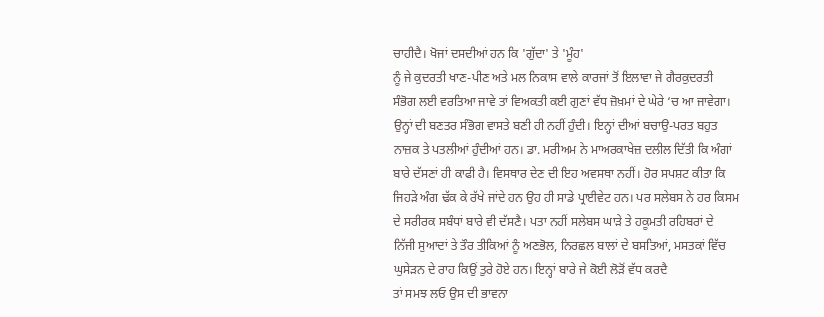ਚਾਹੀਦੈ। ਖੋਜਾਂ ਦਸਦੀਆਂ ਹਨ ਕਿ 'ਗੁੱਦਾ' ਤੇ 'ਮੂੰਹ'
ਨੂੰ ਜੇ ਕੁਦਰਤੀ ਖਾਣ-ਪੀਣ ਅਤੇ ਮਲ ਨਿਕਾਸ ਵਾਲੇ ਕਾਰਜਾਂ ਤੋਂ ਇਲਾਵਾ ਜੇ ਗੈਰਕੁਦਰਤੀ
ਸੰਭੋਗ ਲਈ ਵਰਤਿਆ ਜਾਵੇ ਤਾਂ ਵਿਅਕਤੀ ਕਈ ਗੁਣਾਂ ਵੱਧ ਜ਼ੋਖ਼ਮਾਂ ਦੇ ਘੇਰੇ ‘ਚ ਆ ਜਾਵੇਗਾ।
ਉਨ੍ਹਾਂ ਦੀ ਬਣਤਰ ਸੰਭੋਗ ਵਾਸਤੇ ਬਣੀ ਹੀ ਨਹੀਂ ਹੁੰਦੀ। ਇਨ੍ਹਾਂ ਦੀਆਂ ਬਚਾਉ-ਪਰਤ ਬਹੁਤ
ਨਾਜ਼ਕ ਤੇ ਪਤਲੀਆਂ ਹੁੰਦੀਆਂ ਹਨ। ਡਾ. ਮਰੀਅਮ ਨੇ ਮਾਅਰਕਾਖੇਜ਼ ਦਲੀਲ ਦਿੱਤੀ ਕਿ ਅੰਗਾਂ
ਬਾਰੇ ਦੱਸਣਾਂ ਹੀ ਕਾਫੀ ਹੈ। ਵਿਸਥਾਰ ਦੇਣ ਦੀ ਇਹ ਅਵਸਥਾ ਨਹੀਂ। ਹੋਰ ਸਪਸ਼ਟ ਕੀਤਾ ਕਿ
ਜਿਹੜੇ ਅੰਗ ਢੱਕ ਕੇ ਰੱਖੇ ਜਾਂਦੇ ਹਨ ਉਹ ਹੀ ਸਾਡੇ ਪ੍ਰਾਈਵੇਟ ਹਨ। ਪਰ ਸਲੇਬਸ ਨੇ ਹਰ ਕਿਸਮ
ਦੇ ਸਰੀਰਕ ਸਬੰਧਾਂ ਬਾਰੇ ਵੀ ਦੱਸਣੈ। ਪਤਾ ਨਹੀਂ ਸਲੇਬਸ ਘਾੜੇ ਤੇ ਹਕੂਮਤੀ ਰਹਿਬਰਾਂ ਦੇ
ਨਿੱਜੀ ਸੁਆਦਾਂ ਤੇ ਤੌਰ ਤੀਕਿਆਂ ਨੂੰ ਅਣਭੋਲ, ਨਿਰਛਲ ਬਾਲਾਂ ਦੇ ਬਸਤਿਆਂ, ਮਸਤਕਾਂ ਵਿੱਚ
ਘੁਸੇੜਨ ਦੇ ਰਾਹ ਕਿਉਂ ਤੁਰੇ ਹੋਏ ਹਨ। ਇਨ੍ਹਾਂ ਬਾਰੇ ਜੇ ਕੋਈ ਲੋੜੋਂ ਵੱਧ ਕਰਦੈ
ਤਾਂ ਸਮਝ ਲਓ ਉਸ ਦੀ ਭਾਵਨਾ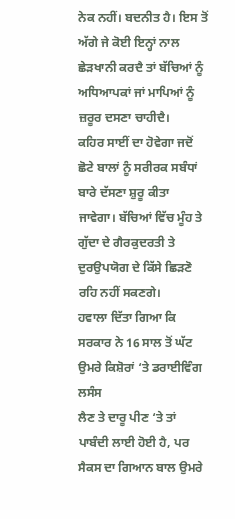ਨੇਕ ਨਹੀਂ। ਬਦਨੀਤ ਹੈ। ਇਸ ਤੋਂ ਅੱਗੇ ਜੇ ਕੋਈ ਇਨ੍ਹਾਂ ਨਾਲ
ਛੇੜਖਾਨੀ ਕਰਦੈ ਤਾਂ ਬੱਚਿਆਂ ਨੂੰ ਅਧਿਆਪਕਾਂ ਜਾਂ ਮਾਪਿਆਂ ਨੂੰ ਜ਼ਰੂਰ ਦਸਣਾ ਚਾਹੀਦੈ।
ਕਹਿਰ ਸਾਈਂ ਦਾ ਹੋਵੇਗਾ ਜਦੋਂ ਛੋਟੇ ਬਾਲਾਂ ਨੂੰ ਸਰੀਰਕ ਸਬੰਧਾਂ ਬਾਰੇ ਦੱਸਣਾ ਸ਼ੁਰੂ ਕੀਤਾ
ਜਾਵੇਗਾ। ਬੱਚਿਆਂ ਵਿੱਚ ਮੂੰਹ ਤੇ ਗੁੱਦਾ ਦੇ ਗੈਰਕੁਦਰਤੀ ਤੇ ਦੁਰਉਪਯੋਗ ਦੇ ਕਿੱਸੇ ਛਿੜਣੋ
ਰਹਿ ਨਹੀਂ ਸਕਣਗੇ।
ਹਵਾਲਾ ਦਿੱਤਾ ਗਿਆ ਕਿ ਸਰਕਾਰ ਨੇ 16 ਸਾਲ ਤੋਂ ਘੱਟ ਉਮਰੇ ਕਿਸ਼ੋਰਾਂ ‘ਤੇ ਡਰਾਈਵਿੰਗ ਲਸੰਸ
ਲੈਣ ਤੇ ਦਾਰੂ ਪੀਣ ‘ਤੇ ਤਾਂ ਪਾਬੰਦੀ ਲਾਈ ਹੋਈ ਹੈ, ਪਰ ਸੈਕਸ ਦਾ ਗਿਆਨ ਬਾਲ ਉਮਰੇ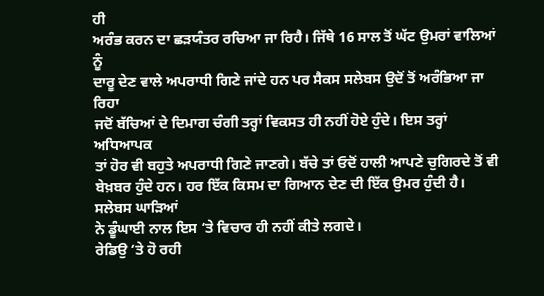ਹੀ
ਅਰੰਭ ਕਰਨ ਦਾ ਛੜਯੰਤਰ ਰਚਿਆ ਜਾ ਰਿਹੈ। ਜਿੱਥੇ 16 ਸਾਲ ਤੋਂ ਘੱਟ ਉਮਰਾਂ ਵਾਲਿਆਂ ਨੂੰ
ਦਾਰੂ ਦੇਣ ਵਾਲੇ ਅਪਰਾਧੀ ਗਿਣੇ ਜਾਂਦੇ ਹਨ ਪਰ ਸੈਕਸ ਸਲੇਬਸ ਉਦੋਂ ਤੋਂ ਅਰੰਭਿਆ ਜਾ ਰਿਹਾ
ਜਦੋਂ ਬੱਚਿਆਂ ਦੇ ਦਿਮਾਗ ਚੰਗੀ ਤਰ੍ਹਾਂ ਵਿਕਸਤ ਹੀ ਨਹੀਂ ਹੋਏ ਹੁੰਦੇ। ਇਸ ਤਰ੍ਹਾਂ ਅਧਿਆਪਕ
ਤਾਂ ਹੋਰ ਵੀ ਬਹੁਤੇ ਅਪਰਾਧੀ ਗਿਣੇ ਜਾਣਗੇ। ਬੱਚੇ ਤਾਂ ਓਦੋਂ ਹਾਲੀ ਆਪਣੇ ਚੁਗਿਰਦੇ ਤੋਂ ਵੀ
ਬੇਖ਼ਬਰ ਹੁੰਦੇ ਹਨ। ਹਰ ਇੱਕ ਕਿਸਮ ਦਾ ਗਿਆਨ ਦੇਣ ਦੀ ਇੱਕ ਉਮਰ ਹੁੰਦੀ ਹੈ। ਸਲੇਬਸ ਘਾੜਿਆਂ
ਨੇ ਡੂੰਘਾਈ ਨਾਲ ਇਸ ‘ਤੇ ਵਿਚਾਰ ਹੀ ਨਹੀਂ ਕੀਤੇ ਲਗਦੇ।
ਰੇਡਿਉ ‘ਤੇ ਹੋ ਰਹੀ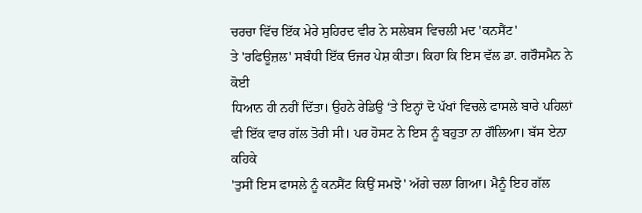ਚਰਚਾ ਵਿੱਚ ਇੱਕ ਮੇਰੇ ਸੁਹਿਰਦ ਵੀਰ ਨੇ ਸਲੇਬਸ ਵਿਚਲੀ ਮਦ 'ਕਨਸੈਂਟ'
ਤੇ 'ਰਫਿਊਜ਼ਲ' ਸਬੰਧੀ ਇੱਕ ਓਜਰ ਪੇਸ਼ ਕੀਤਾ। ਕਿਹਾ ਕਿ ਇਸ ਵੱਲ ਡਾ. ਗਰੌਸਮੈਨ ਨੇ ਕੋਈ
ਧਿਆਨ ਹੀ ਨਹੀਂ ਦਿੱਤਾ। ਉਹਨੇ ਰੇਡਿਉ ‘ਤੇ ਇਨ੍ਹਾਂ ਦੋ ਪੱਖਾਂ ਵਿਚਲੇ ਫਾਸਲੇ ਬਾਰੇ ਪਹਿਲਾਂ
ਵੀ ਇੱਕ ਵਾਰ ਗੱਲ ਤੋਰੀ ਸੀ। ਪਰ ਹੋਸਟ ਨੇ ਇਸ ਨੂੰ ਬਹੁਤਾ ਨਾ ਗੌਲਿਆ। ਬੱਸ ਏਨਾ ਕਹਿਕੇ
'ਤੁਸੀਂ ਇਸ ਫਾਸਲੇ ਨੂੰ ਕਨਸੈਂਟ ਕਿਉਂ ਸਮਝੋ' ਅੱਗੇ ਚਲਾ ਗਿਆ। ਮੈਨੂੰ ਇਹ ਗੱਲ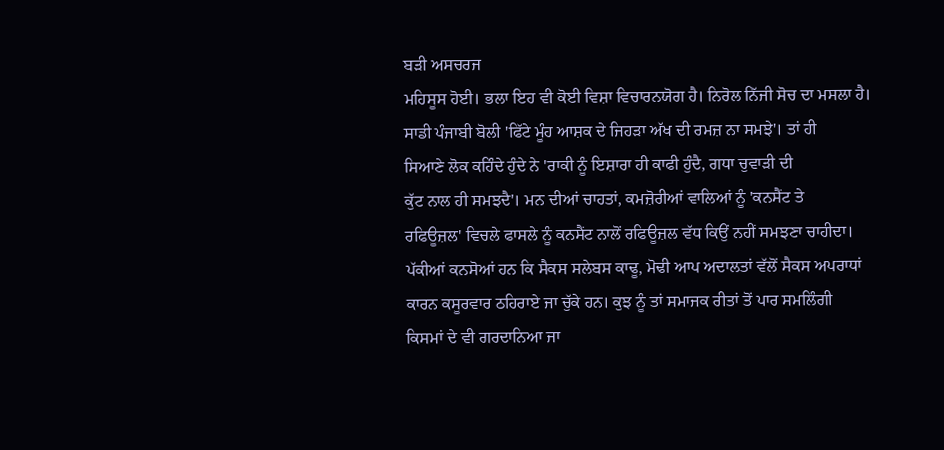ਬੜੀ ਅਸਚਰਜ
ਮਹਿਸੂਸ ਹੋਈ। ਭਲਾ ਇਹ ਵੀ ਕੋਈ ਵਿਸ਼ਾ ਵਿਚਾਰਨਯੋਗ ਹੈ। ਨਿਰੋਲ ਨਿੱਜੀ ਸੋਚ ਦਾ ਮਸਲਾ ਹੈ।
ਸਾਡੀ ਪੰਜਾਬੀ ਬੋਲੀ 'ਫਿੱਟੇ ਮੂੰਹ ਆਸ਼ਕ ਦੇ ਜਿਹੜਾ ਅੱਖ ਦੀ ਰਮਜ਼ ਨਾ ਸਮਝੇ'। ਤਾਂ ਹੀ
ਸਿਆਣੇ ਲੋਕ ਕਹਿੰਦੇ ਹੁੰਦੇ ਨੇ 'ਰਾਕੀ ਨੂੰ ਇਸ਼ਾਰਾ ਹੀ ਕਾਫੀ ਹੁੰਦੈ, ਗਧਾ ਚੁਵਾੜੀ ਦੀ
ਕੁੱਟ ਨਾਲ ਹੀ ਸਮਝਦੈ'। ਮਨ ਦੀਆਂ ਚਾਹਤਾਂ, ਕਮਜ਼ੋਰੀਆਂ ਵਾਲਿਆਂ ਨੂੰ 'ਕਨਸੈਂਟ ਤੇ
ਰਫਿਊਜ਼ਲ' ਵਿਚਲੇ ਫਾਸਲੇ ਨੂੰ ਕਨਸੈਂਟ ਨਾਲੋਂ ਰਫਿਊਜ਼ਲ ਵੱਧ ਕਿਉਂ ਨਹੀਂ ਸਮਝਣਾ ਚਾਹੀਦਾ।
ਪੱਕੀਆਂ ਕਨਸੋਆਂ ਹਨ ਕਿ ਸੈਕਸ ਸਲੇਬਸ ਕਾਢੂ, ਮੋਢੀ ਆਪ ਅਦਾਲਤਾਂ ਵੱਲੋਂ ਸੈਕਸ ਅਪਰਾਧਾਂ
ਕਾਰਨ ਕਸੂਰਵਾਰ ਠਹਿਰਾਏ ਜਾ ਚੁੱਕੇ ਹਨ। ਕੁਝ ਨੂੰ ਤਾਂ ਸਮਾਜਕ ਰੀਤਾਂ ਤੋਂ ਪਾਰ ਸਮਲਿੰਗੀ
ਕਿਸਮਾਂ ਦੇ ਵੀ ਗਰਦਾਨਿਆ ਜਾ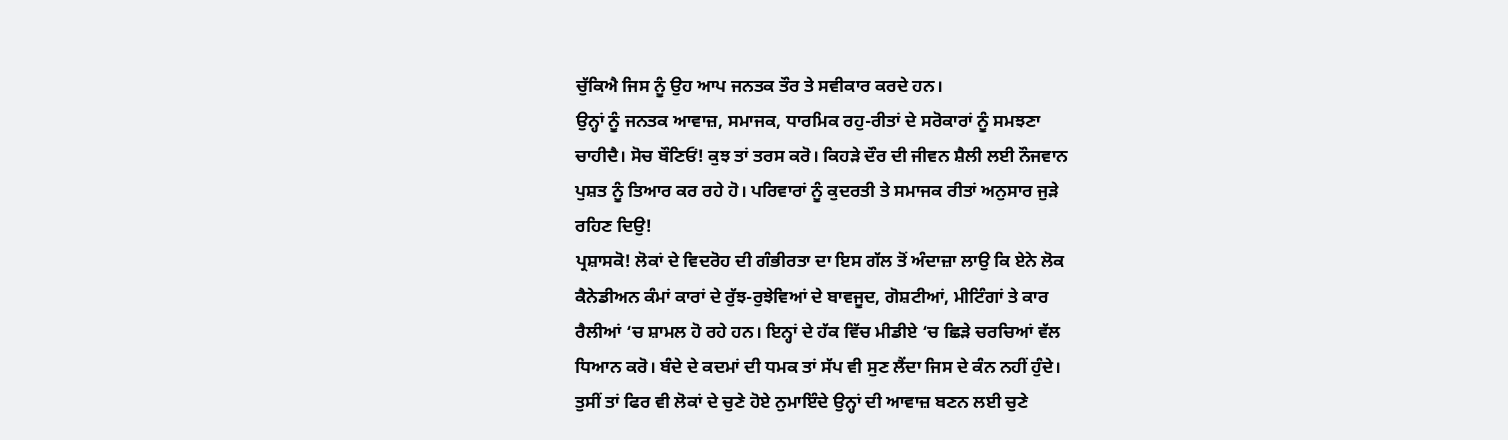ਚੁੱਕਿਐ ਜਿਸ ਨੂੰ ਉਹ ਆਪ ਜਨਤਕ ਤੌਰ ਤੇ ਸਵੀਕਾਰ ਕਰਦੇ ਹਨ।
ਉਨ੍ਹਾਂ ਨੂੰ ਜਨਤਕ ਆਵਾਜ਼, ਸਮਾਜਕ, ਧਾਰਮਿਕ ਰਹੁ-ਰੀਤਾਂ ਦੇ ਸਰੋਕਾਰਾਂ ਨੂੰ ਸਮਝਣਾ
ਚਾਹੀਦੈ। ਸੋਚ ਬੌਣਿਓਂ! ਕੁਝ ਤਾਂ ਤਰਸ ਕਰੋ। ਕਿਹੜੇ ਦੌਰ ਦੀ ਜੀਵਨ ਸ਼ੈਲੀ ਲਈ ਨੌਜਵਾਨ
ਪੁਸ਼ਤ ਨੂੰ ਤਿਆਰ ਕਰ ਰਹੇ ਹੋ। ਪਰਿਵਾਰਾਂ ਨੂੰ ਕੁਦਰਤੀ ਤੇ ਸਮਾਜਕ ਰੀਤਾਂ ਅਨੁਸਾਰ ਜੁੜੇ
ਰਹਿਣ ਦਿਉ!
ਪ੍ਰਸ਼ਾਸਕੋ! ਲੋਕਾਂ ਦੇ ਵਿਦਰੋਹ ਦੀ ਗੰਭੀਰਤਾ ਦਾ ਇਸ ਗੱਲ ਤੋਂ ਅੰਦਾਜ਼ਾ ਲਾਉ ਕਿ ਏਨੇ ਲੋਕ
ਕੈਨੇਡੀਅਨ ਕੰਮਾਂ ਕਾਰਾਂ ਦੇ ਰੁੱਝ-ਰੁਝੇਵਿਆਂ ਦੇ ਬਾਵਜੂਦ, ਗੋਸ਼ਟੀਆਂ, ਮੀਟਿੰਗਾਂ ਤੇ ਕਾਰ
ਰੈਲੀਆਂ ‘ਚ ਸ਼ਾਮਲ ਹੋ ਰਹੇ ਹਨ। ਇਨ੍ਹਾਂ ਦੇ ਹੱਕ ਵਿੱਚ ਮੀਡੀਏ ‘ਚ ਛਿੜੇ ਚਰਚਿਆਂ ਵੱਲ
ਧਿਆਨ ਕਰੋ। ਬੰਦੇ ਦੇ ਕਦਮਾਂ ਦੀ ਧਮਕ ਤਾਂ ਸੱਪ ਵੀ ਸੁਣ ਲੈਂਦਾ ਜਿਸ ਦੇ ਕੰਨ ਨਹੀਂ ਹੁੰਦੇ।
ਤੁਸੀਂ ਤਾਂ ਫਿਰ ਵੀ ਲੋਕਾਂ ਦੇ ਚੁਣੇ ਹੋਏ ਨੁਮਾਇੰਦੇ ਉਨ੍ਹਾਂ ਦੀ ਆਵਾਜ਼ ਬਣਨ ਲਈ ਚੁਣੇ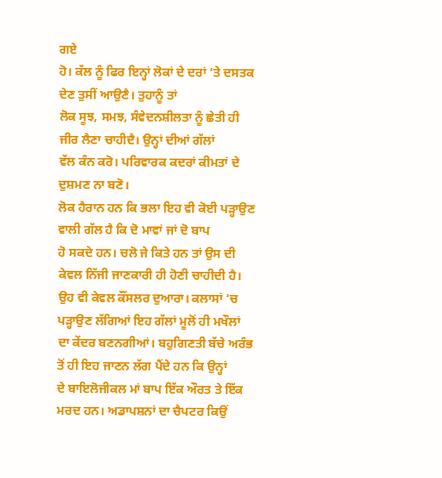ਗਏ
ਹੋ। ਕੱਲ ਨੂੰ ਫਿਰ ਇਨ੍ਹਾਂ ਲੋਕਾਂ ਦੇ ਦਰਾਂ ‘ਤੇ ਦਸਤਕ ਦੇਣ ਤੁਸੀਂ ਆਉਣੈ। ਤੁਹਾਨੂੰ ਤਾਂ
ਲੋਕ ਸੂਝ, ਸਮਝ, ਸੰਵੇਦਨਸ਼ੀਲਤਾ ਨੂੰ ਛੇਤੀ ਹੀ ਜੀਰ ਲੈਣਾ ਚਾਹੀਦੈ। ਉਨ੍ਹਾਂ ਦੀਆਂ ਗੱਲਾਂ
ਵੱਲ ਕੰਨ ਕਰੋ। ਪਰਿਵਾਰਕ ਕਦਰਾਂ ਕੀਮਤਾਂ ਦੇ ਦੁਸ਼ਮਣ ਨਾ ਬਣੋ।
ਲੋਕ ਹੈਰਾਨ ਹਨ ਕਿ ਭਲਾ ਇਹ ਵੀ ਕੋਈ ਪੜ੍ਹਾਉਣ ਵਾਲੀ ਗੱਲ ਹੈ ਕਿ ਦੋ ਮਾਵਾਂ ਜਾਂ ਦੋ ਬਾਪ
ਹੋ ਸਕਦੇ ਹਨ। ਚਲੋ ਜੇ ਕਿਤੇ ਹਨ ਤਾਂ ਉਸ ਦੀ ਕੇਵਲ ਨਿੱਜੀ ਜਾਣਕਾਰੀ ਹੀ ਹੋਣੀ ਚਾਹੀਦੀ ਹੈ।
ਉਹ ਵੀ ਕੇਵਲ ਕੌਂਸਲਰ ਦੁਆਰਾ। ਕਲਾਸਾਂ ‘ਚ ਪੜ੍ਹਾਉਣ ਲੱਗਿਆਂ ਇਹ ਗੱਲਾਂ ਮੂਲੋਂ ਹੀ ਮਖੌਲਾਂ
ਦਾ ਕੇਂਦਰ ਬਣਨਗੀਆਂ। ਬਹੁਗਿਣਤੀ ਬੱਚੇ ਅਰੰਭ ਤੋਂ ਹੀ ਇਹ ਜਾਣਨ ਲੱਗ ਪੈਂਦੇ ਹਨ ਕਿ ਉਨ੍ਹਾਂ
ਦੇ ਬਾਇਲੋਜੀਕਲ ਮਾਂ ਬਾਪ ਇੱਕ ਔਰਤ ਤੇ ਇੱਕ ਮਰਦ ਹਨ। ਅਡਾਪਸ਼ਨਾਂ ਦਾ ਚੈਪਟਰ ਕਿਉਂ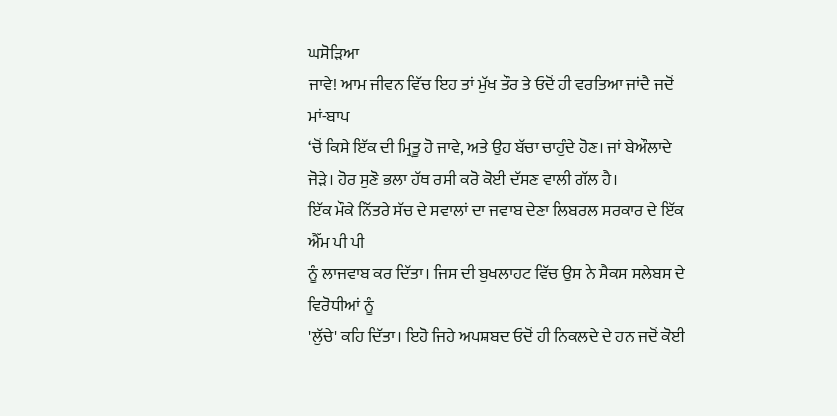ਘਸੋੜਿਆ
ਜਾਵੇ! ਆਮ ਜੀਵਨ ਵਿੱਚ ਇਹ ਤਾਂ ਮੁੱਖ ਤੌਰ ਤੇ ਓਦੋਂ ਹੀ ਵਰਤਿਆ ਜਾਂਦੈ ਜਦੋਂ ਮਾਂ-ਬਾਪ
‘ਚੋਂ ਕਿਸੇ ਇੱਕ ਦੀ ਮ੍ਰਿਤੂ ਹੋ ਜਾਵੇ, ਅਤੇ ਉਹ ਬੱਚਾ ਚਾਹੁੰਦੇ ਹੋਣ। ਜਾਂ ਬੇਔਲਾਦੇ
ਜੋੜੇ। ਹੋਰ ਸੁਣੋ ਭਲਾ ਹੱਥ ਰਸੀ ਕਰੋ ਕੋਈ ਦੱਸਣ ਵਾਲੀ ਗੱਲ ਹੈ।
ਇੱਕ ਮੌਕੇ ਨਿੱਤਰੇ ਸੱਚ ਦੇ ਸਵਾਲਾਂ ਦਾ ਜਵਾਬ ਦੇਣਾ ਲਿਬਰਲ ਸਰਕਾਰ ਦੇ ਇੱਕ ਐੱਮ ਪੀ ਪੀ
ਨੂੰ ਲਾਜਵਾਬ ਕਰ ਦਿੱਤਾ। ਜਿਸ ਦੀ ਬੁਖਲਾਹਟ ਵਿੱਚ ਉਸ ਨੇ ਸੈਕਸ ਸਲੇਬਸ ਦੇ ਵਿਰੋਧੀਆਂ ਨੂੰ
'ਲੁੱਚੇ' ਕਹਿ ਦਿੱਤਾ। ਇਹੋ ਜਿਹੇ ਅਪਸ਼ਬਦ ਓਦੋਂ ਹੀ ਨਿਕਲਦੇ ਦੇ ਹਨ ਜਦੋਂ ਕੋਈ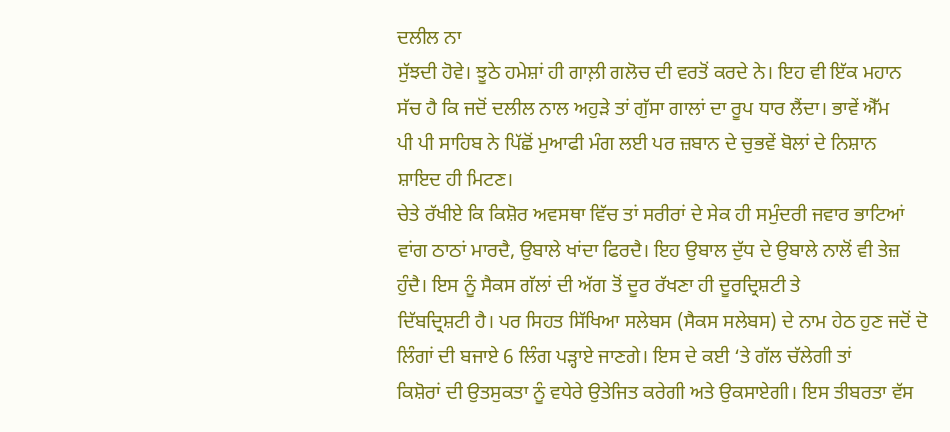ਦਲੀਲ ਨਾ
ਸੁੱਝਦੀ ਹੋਵੇ। ਝੂਠੇ ਹਮੇਸ਼ਾਂ ਹੀ ਗਾਲ਼ੀ ਗਲੋਚ ਦੀ ਵਰਤੋਂ ਕਰਦੇ ਨੇ। ਇਹ ਵੀ ਇੱਕ ਮਹਾਨ
ਸੱਚ ਹੈ ਕਿ ਜਦੋਂ ਦਲੀਲ ਨਾਲ ਅਹੁੜੇ ਤਾਂ ਗੁੱਸਾ ਗਾਲਾਂ ਦਾ ਰੂਪ ਧਾਰ ਲੈਂਦਾ। ਭਾਵੇਂ ਐੱਮ
ਪੀ ਪੀ ਸਾਹਿਬ ਨੇ ਪਿੱਛੋਂ ਮੁਆਫੀ ਮੰਗ ਲਈ ਪਰ ਜ਼ਬਾਨ ਦੇ ਚੁਭਵੇਂ ਬੋਲਾਂ ਦੇ ਨਿਸ਼ਾਨ
ਸ਼ਾਇਦ ਹੀ ਮਿਟਣ।
ਚੇਤੇ ਰੱਖੀਏ ਕਿ ਕਿਸ਼ੋਰ ਅਵਸਥਾ ਵਿੱਚ ਤਾਂ ਸਰੀਰਾਂ ਦੇ ਸੇਕ ਹੀ ਸਮੁੰਦਰੀ ਜਵਾਰ ਭਾਟਿਆਂ
ਵਾਂਗ ਠਾਠਾਂ ਮਾਰਦੈ, ਉਬਾਲੇ ਖਾਂਦਾ ਫਿਰਦੈ। ਇਹ ਉਬਾਲ ਦੁੱਧ ਦੇ ਉਬਾਲੇ ਨਾਲੋਂ ਵੀ ਤੇਜ਼
ਹੁੰਦੈ। ਇਸ ਨੂੰ ਸੈਕਸ ਗੱਲਾਂ ਦੀ ਅੱਗ ਤੋਂ ਦੂਰ ਰੱਖਣਾ ਹੀ ਦੂਰਦ੍ਰਿਸ਼ਟੀ ਤੇ
ਦਿੱਬਦ੍ਰਿਸ਼ਟੀ ਹੈ। ਪਰ ਸਿਹਤ ਸਿੱਖਿਆ ਸਲੇਬਸ (ਸੈਕਸ ਸਲੇਬਸ) ਦੇ ਨਾਮ ਹੇਠ ਹੁਣ ਜਦੋਂ ਦੋ
ਲਿੰਗਾਂ ਦੀ ਬਜਾਏ 6 ਲਿੰਗ ਪੜ੍ਹਾਏ ਜਾਣਗੇ। ਇਸ ਦੇ ਕਈ ‘ਤੇ ਗੱਲ ਚੱਲੇਗੀ ਤਾਂ
ਕਿਸ਼ੋਰਾਂ ਦੀ ਉਤਸੁਕਤਾ ਨੂੰ ਵਧੇਰੇ ਉਤੇਜਿਤ ਕਰੇਗੀ ਅਤੇ ਉਕਸਾਏਗੀ। ਇਸ ਤੀਬਰਤਾ ਵੱਸ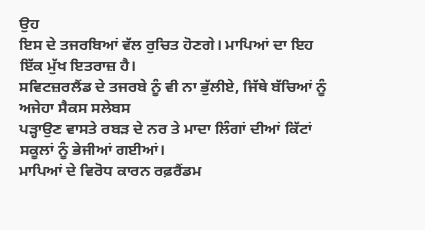ਉਹ
ਇਸ ਦੇ ਤਜਰਬਿਆਂ ਵੱਲ ਰੁਚਿਤ ਹੋਣਗੇ। ਮਾਪਿਆਂ ਦਾ ਇਹ ਇੱਕ ਮੁੱਖ ਇਤਰਾਜ਼ ਹੈ।
ਸਵਿਟਜ਼ਰਲੈਂਡ ਦੇ ਤਜਰਬੇ ਨੂੰ ਵੀ ਨਾ ਭੁੱਲੀਏ, ਜਿੱਥੇ ਬੱਚਿਆਂ ਨੂੰ ਅਜੇਹਾ ਸੈਕਸ ਸਲੇਬਸ
ਪੜ੍ਹਾਉਣ ਵਾਸਤੇ ਰਬੜ ਦੇ ਨਰ ਤੇ ਮਾਦਾ ਲਿੰਗਾਂ ਦੀਆਂ ਕਿੱਟਾਂ ਸਕੂਲਾਂ ਨੂੰ ਭੇਜੀਆਂ ਗਈਆਂ।
ਮਾਪਿਆਂ ਦੇ ਵਿਰੋਧ ਕਾਰਨ ਰਫ਼ਰੈਂਡਮ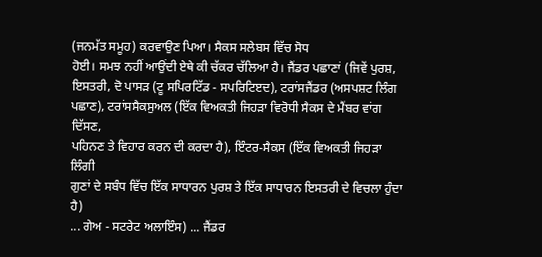(ਜਨਮੱਤ ਸਮੂਹ) ਕਰਵਾਉਣ ਪਿਆ। ਸੈਕਸ ਸਲੇਬਸ ਵਿੱਚ ਸੋਧ
ਹੋਈ। ਸਮਝ ਨਹੀਂ ਆਉਂਦੀ ਏਥੇ ਕੀ ਚੱਕਰ ਚੱਲਿਆ ਹੈ। ਜੈਂਡਰ ਪਛਾਣਾਂ (ਜਿਵੇਂ ਪੁਰਸ਼,
ਇਸਤਰੀ, ਦੋ ਪਾਸੜ (ਟੂ ਸਪਿਰਟਿੱਡ - ਸਪਰਿਟਿੲਦ), ਟਰਾਂਸਜੈਂਡਰ (ਅਸਪਸ਼ਟ ਲਿੰਗ
ਪਛਾਣ), ਟਰਾਂਸਸੈਕਸੁਅਲ (ਇੱਕ ਵਿਅਕਤੀ ਜਿਹੜਾ ਵਿਰੋਧੀ ਸੈਕਸ ਦੇ ਮੈਂਬਰ ਵਾਂਗ ਦਿੱਸਣ,
ਪਹਿਨਣ ਤੇ ਵਿਹਾਰ ਕਰਨ ਦੀ ਕਰਦਾ ਹੈ), ਇੰਟਰ-ਸੈਕਸ (ਇੱਕ ਵਿਅਕਤੀ ਜਿਹੜਾ ਲਿੰਗੀ
ਗੁਣਾਂ ਦੇ ਸਬੰਧ ਵਿੱਚ ਇੱਕ ਸਾਧਾਰਨ ਪੁਰਸ਼ ਤੇ ਇੱਕ ਸਾਧਾਰਨ ਇਸਤਰੀ ਦੇ ਵਿਚਲਾ ਹੁੰਦਾ ਹੈ)
... ਗੇਅ - ਸਟਰੇਟ ਅਲਾਇੰਸ) ... ਜੈਂਡਰ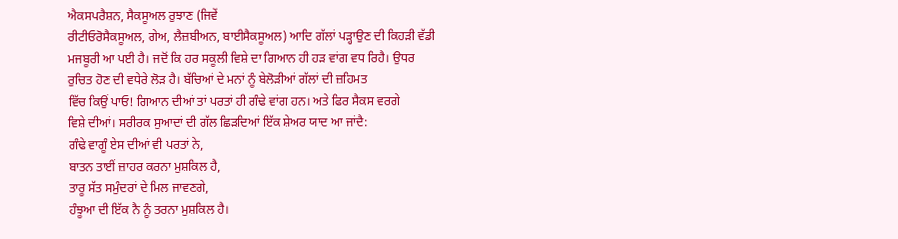ਐਕਸਪਰੈਸ਼ਨ, ਸੈਕਸੂਅਲ ਰੁਝਾਣ (ਜਿਵੇਂ
ਰੀਟੀਓਰੋਸੈਕਸੂਅਲ, ਗੇਅ, ਲੈਜ਼ਬੀਅਨ, ਬਾਈਸੈਕਸੂਅਲ) ਆਦਿ ਗੱਲਾਂ ਪੜ੍ਹਾਉਣ ਦੀ ਕਿਹੜੀ ਵੱਡੀ
ਮਜਬੂਰੀ ਆ ਪਈ ਹੈ। ਜਦੋਂ ਕਿ ਹਰ ਸਕੂਲੀ ਵਿਸ਼ੇ ਦਾ ਗਿਆਨ ਹੀ ਹੜ ਵਾਂਗ ਵਧ ਰਿਹੈ। ਉਧਰ
ਰੁਚਿਤ ਹੋਣ ਦੀ ਵਧੇਰੇ ਲੋੜ ਹੈ। ਬੱਚਿਆਂ ਦੇ ਮਨਾਂ ਨੂੰ ਬੇਲੋੜੀਆਂ ਗੱਲਾਂ ਦੀ ਜ਼ਹਿਮਤ
ਵਿੱਚ ਕਿਉਂ ਪਾਓ! ਗਿਆਨ ਦੀਆਂ ਤਾਂ ਪਰਤਾਂ ਹੀ ਗੰਢੇ ਵਾਂਗ ਹਨ। ਅਤੇ ਫਿਰ ਸੈਕਸ ਵਰਗੇ
ਵਿਸ਼ੇ ਦੀਆਂ। ਸਰੀਰਕ ਸੁਆਦਾਂ ਦੀ ਗੱਲ ਛਿੜਦਿਆਂ ਇੱਕ ਸ਼ੇਅਰ ਯਾਦ ਆ ਜਾਂਦੈ:
ਗੰਢੇ ਵਾਗੂੰ ਏਸ ਦੀਆਂ ਵੀ ਪਰਤਾਂ ਨੇ,
ਬਾਤਨ ਤਾਈਂ ਜ਼ਾਹਰ ਕਰਨਾ ਮੁਸ਼ਕਿਲ ਹੈ,
ਤਾਰੂ ਸੱਤ ਸਮੁੰਦਰਾਂ ਦੇ ਮਿਲ ਜਾਵਣਗੇ,
ਹੰਝੂਆ ਦੀ ਇੱਕ ਨੈ ਨੂੰ ਤਰਨਾ ਮੁਸ਼ਕਿਲ ਹੈ।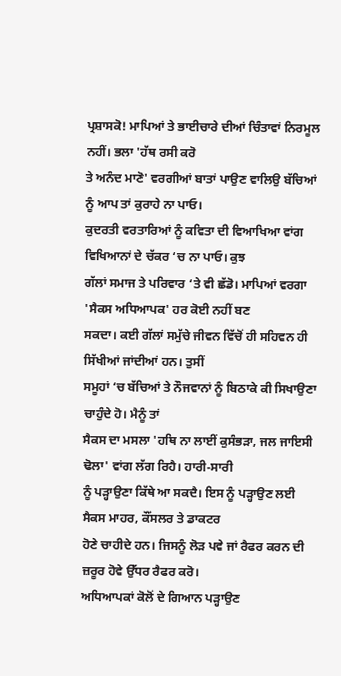ਪ੍ਰਸ਼ਾਸਕੋ! ਮਾਪਿਆਂ ਤੇ ਭਾਈਚਾਰੇ ਦੀਆਂ ਚਿੰਤਾਵਾਂ ਨਿਰਮੂਲ ਨਹੀਂ। ਭਲਾ 'ਹੱਥ ਰਸੀ ਕਰੋ
ਤੇ ਅਨੰਦ ਮਾਣੋ' ਵਰਗੀਆਂ ਬਾਤਾਂ ਪਾਉਣ ਵਾਲਿਉ ਬੱਚਿਆਂ ਨੂੰ ਆਪ ਤਾਂ ਕੁਰਾਹੇ ਨਾ ਪਾਓ।
ਕੁਦਰਤੀ ਵਰਤਾਰਿਆਂ ਨੂੰ ਕਵਿਤਾ ਦੀ ਵਿਆਖਿਆ ਵਾਂਗ ਵਿਖਿਆਨਾਂ ਦੇ ਚੱਕਰ ‘ਚ ਨਾ ਪਾਓ। ਕੁਝ
ਗੱਲਾਂ ਸਮਾਜ ਤੇ ਪਰਿਵਾਰ ‘ਤੇ ਵੀ ਛੱਡੋ। ਮਾਪਿਆਂ ਵਰਗਾ 'ਸੈਕਸ ਅਧਿਆਪਕ' ਹਰ ਕੋਈ ਨਹੀਂ ਬਣ
ਸਕਦਾ। ਕਈ ਗੱਲਾਂ ਸਮੁੱਚੇ ਜੀਵਨ ਵਿੱਚੋਂ ਹੀ ਸਹਿਵਨ ਹੀ ਸਿੱਖੀਆਂ ਜਾਂਦੀਆਂ ਹਨ। ਤੁਸੀਂ
ਸਮੂਹਾਂ ‘ਚ ਬੱਚਿਆਂ ਤੇ ਨੌਜਵਾਨਾਂ ਨੂੰ ਬਿਠਾਕੇ ਕੀ ਸਿਖਾਉਣਾ ਚਾਹੁੰਦੇ ਹੋ। ਮੈਨੂੰ ਤਾਂ
ਸੈਕਸ ਦਾ ਮਸਲਾ 'ਹਥਿ ਨਾ ਲਾਈਂ ਕੁਸੰਭੜਾ, ਜਲ ਜਾਇਸੀ ਢੋਲਾ' ਵਾਂਗ ਲੱਗ ਰਿਹੈ। ਹਾਰੀ-ਸਾਰੀ
ਨੂੰ ਪੜ੍ਹਾਉਣਾ ਕਿੱਥੇ ਆ ਸਕਦੈ। ਇਸ ਨੂੰ ਪੜ੍ਹਾਉਣ ਲਈ ਸੈਕਸ ਮਾਹਰ, ਕੌਂਸਲਰ ਤੇ ਡਾਕਟਰ
ਹੋਣੇ ਚਾਹੀਦੇ ਹਨ। ਜਿਸਨੂੰ ਲੋੜ ਪਵੇ ਜਾਂ ਰੈਫਰ ਕਰਨ ਦੀ ਜ਼ਰੂਰ ਹੋਵੇ ਉੱਧਰ ਰੈਫਰ ਕਰੋ।
ਅਧਿਆਪਕਾਂ ਕੋਲੋਂ ਦੇ ਗਿਆਨ ਪੜ੍ਹਾਉਣ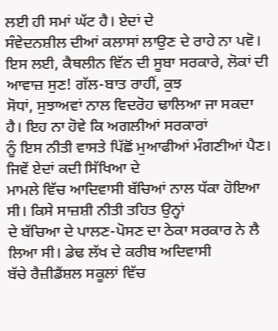ਲਈ ਹੀ ਸਮਾਂ ਘੱਟ ਹੈ। ਏਦਾਂ ਦੇ
ਸੰਵੇਦਨਸ਼ੀਲ ਦੀਆਂ ਕਲਾਸਾਂ ਲਾਉਣ ਦੇ ਰਾਹੇ ਨਾ ਪਵੋ।
ਇਸ ਲਈ, ਕੈਥਲੀਨ ਵਿੱਨ ਦੀ ਸੂਬਾ ਸਰਕਾਰੇ, ਲੋਕਾਂ ਦੀ ਆਵਾਜ਼ ਸੁਣ! ਗੱਲ-ਬਾਤ ਰਾਹੀਂ, ਕੁਝ
ਸੋਧਾਂ, ਸੁਝਾਅਵਾਂ ਨਾਲ ਵਿਦਰੋਹ ਢਾਲਿਆ ਜਾ ਸਕਦਾ ਹੈ। ਇਹ ਨਾ ਹੋਵੇ ਕਿ ਅਗਲੀਆਂ ਸਰਕਾਰਾਂ
ਨੂੰ ਇਸ ਨੀਤੀ ਵਾਸਤੇ ਪਿੱਛੋਂ ਮੁਆਫੀਆਂ ਮੰਗਣੀਆਂ ਪੈਣ। ਜਿਵੇਂ ਏਦਾਂ ਕਦੀ ਸਿੱਖਿਆ ਦੇ
ਮਾਮਲੇ ਵਿੱਚ ਆਦਿਵਾਸੀ ਬੱਚਿਆਂ ਨਾਲ ਧੱਕਾ ਹੋਇਆ ਸੀ। ਕਿਸੇ ਸਾਜ਼ਸ਼ੀ ਨੀਤੀ ਤਹਿਤ ਉਨ੍ਹਾਂ
ਦੇ ਬੱਚਿਆ ਦੇ ਪਾਲਣ-ਪੋਸਣ ਦਾ ਠੇਕਾ ਸਰਕਾਰ ਨੇ ਲੈ ਲਿਆ ਸੀ। ਡੇਢ ਲੱਖ ਦੇ ਕਰੀਬ ਅਦਿਵਾਸੀ
ਬੱਚੇ ਰੈਜ਼ੀਡੈਂਸ਼ਲ ਸਕੂਲਾਂ ਵਿੱਚ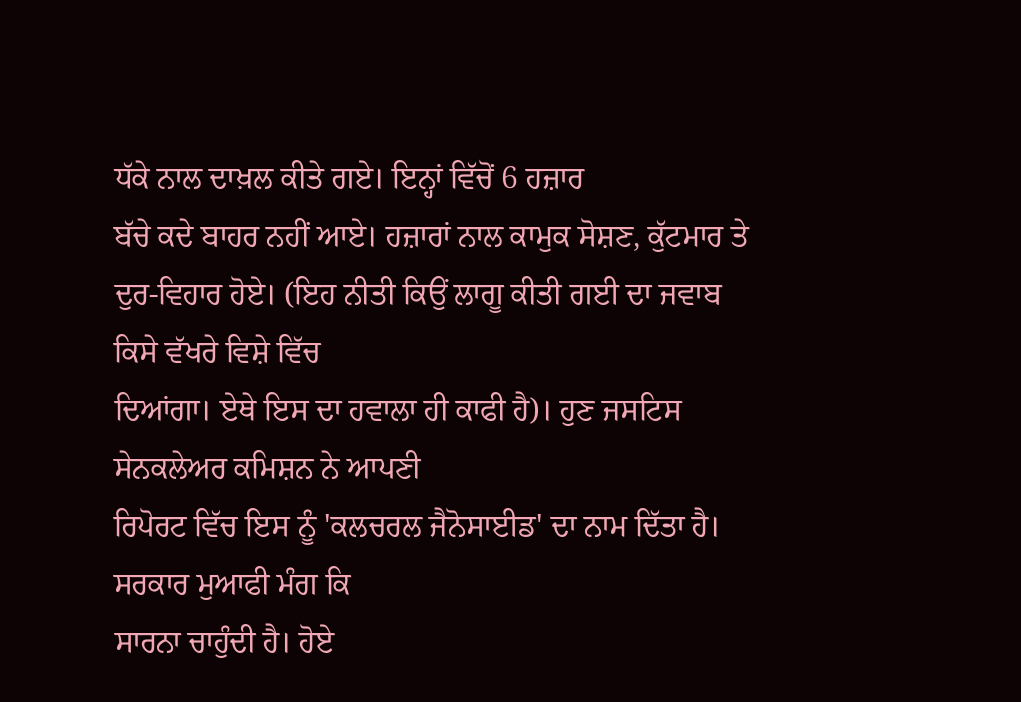ਧੱਕੇ ਨਾਲ ਦਾਖ਼ਲ ਕੀਤੇ ਗਏ। ਇਨ੍ਹਾਂ ਵਿੱਚੋਂ 6 ਹਜ਼ਾਰ
ਬੱਚੇ ਕਦੇ ਬਾਹਰ ਨਹੀਂ ਆਏ। ਹਜ਼ਾਰਾਂ ਨਾਲ ਕਾਮੁਕ ਸੋਸ਼ਣ, ਕੁੱਟਮਾਰ ਤੇ
ਦੁਰ-ਵਿਹਾਰ ਹੋਏ। (ਇਹ ਨੀਤੀ ਕਿਉਂ ਲਾਗੂ ਕੀਤੀ ਗਈ ਦਾ ਜਵਾਬ ਕਿਸੇ ਵੱਖਰੇ ਵਿਸ਼ੇ ਵਿੱਚ
ਦਿਆਂਗਾ। ਏਥੇ ਇਸ ਦਾ ਹਵਾਲਾ ਹੀ ਕਾਫੀ ਹੈ)। ਹੁਣ ਜਸਟਿਸ ਸੇਨਕਲੇਅਰ ਕਮਿਸ਼ਨ ਨੇ ਆਪਣੀ
ਰਿਪੋਰਟ ਵਿੱਚ ਇਸ ਨੂੰ 'ਕਲਚਰਲ ਜੈਨੋਸਾਈਡ' ਦਾ ਨਾਮ ਦਿੱਤਾ ਹੈ। ਸਰਕਾਰ ਮੁਆਫੀ ਮੰਗ ਕਿ
ਸਾਰਨਾ ਚਾਹੁੰਦੀ ਹੈ। ਹੋਏ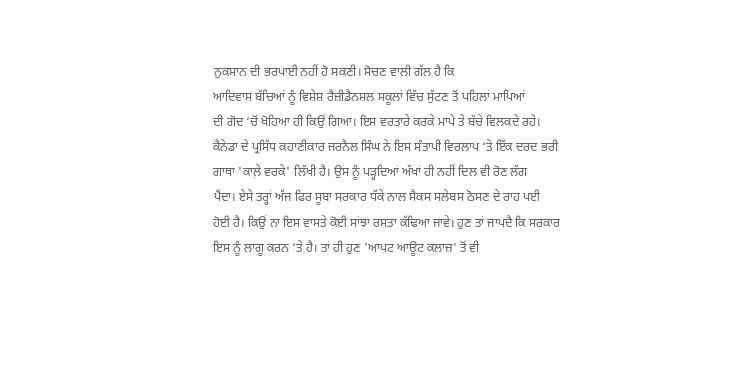ਨੁਕਸਾਨ ਦੀ ਭਰਪਾਈ ਨਹੀਂ ਹੋ ਸਕਣੀ। ਸੋਚਣ ਵਾਲੀ ਗੱਲ ਹੈ ਕਿ
ਆਦਿਵਾਸ ਬੱਚਿਆਂ ਨੂੰ ਵਿਸ਼ੇਸ਼ ਰੈਜ਼ੀਡੈਨਸ਼ਲ ਸਕੂਲਾਂ ਵਿੱਚ ਸੁੱਟਣ ਤੋਂ ਪਹਿਲਾਂ ਮਾਪਿਆਂ
ਦੀ ਗੋਦ ‘ਚੋਂ ਖੋਹਿਆ ਹੀ ਕਿਉਂ ਗਿਆ। ਇਸ ਵਰਤਾਰੇ ਕਰਕੇ ਮਾਪੇ ਤੇ ਬੱਚੇ ਵਿਲਕਦੇ ਰਹੇ।
ਕੈਨੇਡਾ ਦੇ ਪ੍ਰਸਿੱਧ ਕਹਾਣੀਕਾਰ ਜਰਨੈਲ ਸਿੰਘ ਨੇ ਇਸ ਸੰਤਾਪੀ ਵਿਰਲਾਪ ‘ਤੇ ਇੱਕ ਦਰਦ ਭਰੀ
ਗਾਥਾ 'ਕਾਲ਼ੇ ਵਰਕੇ' ਲਿੱਖੀ ਹੈ। ਉਸ ਨੂੰ ਪੜ੍ਹਦਿਆਂ ਅੱਖਾਂ ਹੀ ਨਹੀਂ ਦਿਲ ਵੀ ਰੋਣ ਲੱਗ
ਪੈਂਦਾ। ਏਸੇ ਤਰ੍ਹਾਂ ਅੱਜ ਫਿਰ ਸੂਬਾ ਸਰਕਾਰ ਧੱਕੇ ਨਾਲ ਸੈਕਸ ਸਲੇਬਸ ਠੋਸਣ ਦੇ ਰਾਹ ਪਈ
ਹੋਈ ਹੈ। ਕਿਉਂ ਨਾ ਇਸ ਵਾਸਤੇ ਕੋਈ ਸਾਂਝਾ ਰਸਤਾ ਕੱਢਿਆ ਜਾਵੇ। ਹੁਣ ਤਾਂ ਜਾਪਦੈ ਕਿ ਸਰਕਾਰ
ਇਸ ਨੂੰ ਲਾਗੂ ਕਰਨ ‘ਤੇ ਹੈ। ਤਾਂ ਹੀ ਹੁਣ 'ਆਪਟ ਆਊਟ ਕਲਾਜ਼' ਤੋਂ ਵੀ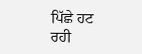ਪਿੱਛੇ ਹਟ
ਰਹੀ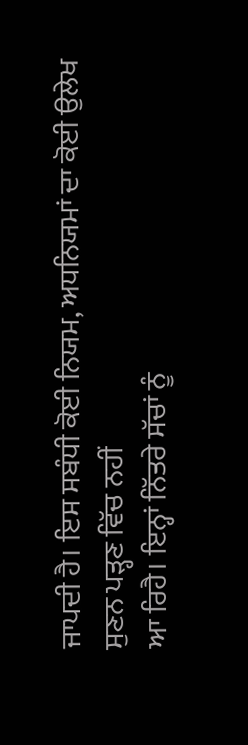ਜਾਪਦੀ ਹੈ। ਇਸ ਸਬੰਧੀ ਕੋਈ ਨਿਯਮ, ਅਧਨਿਯਮਾਂ ਦਾ ਕੋਈ ਉਲੇਖ ਸੁਣਨ ਪੜ੍ਹਣ ਵਿੱਚ ਨਹੀਂ
ਆ ਰਿਹੈ। ਇਨ੍ਹਾਂ ਨਿੱਤਰੇ ਸੱਚਾਂ ਨੂੰ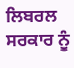ਲਿਬਰਲ ਸਰਕਾਰ ਨੂੰ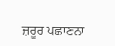ਜ਼ਰੂਰ ਪਛਾਣਨਾ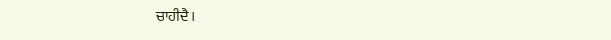ਚਾਹੀਦੈ।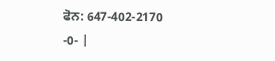ਫੋਨ: 647-402-2170
-0- |